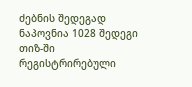ძებნის შედეგად ნაპოვნია 1028 შედეგი
თიზ-ში რეგისტრირებული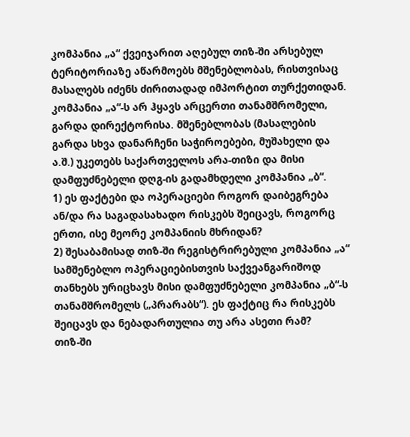კომპანია „ა“ ქვეიჯარით აღებულ თიზ-ში არსებულ ტერიტორიაზე აწარმოებს მშენებლობას, რისთვისაც მასალებს იძენს ძირითადად იმპორტით თურქეთიდან. კომპანია „ა“-ს არ ჰყავს არცერთი თანამშრომელი, გარდა დირექტორისა. მშენებლობას (მასალების გარდა სხვა დანარჩენი საჭიროებები, მუშახელი და ა.შ.) უკეთებს საქართველოს არა-თიზი და მისი დამფუძნებელი დღგ-ის გადამხდელი კომპანია „ბ“.
1) ეს ფაქტები და ოპერაციები როგორ დაიბეგრება ან/და რა საგადასახადო რისკებს შეიცავს, როგორც ერთი, ისე მეორე კომპანიის მხრიდან?
2) შესაბამისად თიზ-ში რეგისტრირებული კომპანია „ა“ სამშენებლო ოპერაციებისთვის საქვეანგარიშოდ თანხებს ურიცხავს მისი დამფუძნებელი კომპანია „ბ“-ს თანამშრომელს („პრარაბს“). ეს ფაქტიც რა რისკებს შეიცავს და ნებადართულია თუ არა ასეთი რამ?
თიზ-ში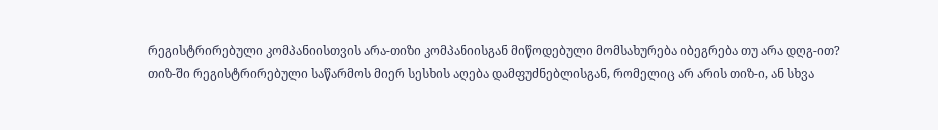რეგისტრირებული კომპანიისთვის არა-თიზი კომპანიისგან მიწოდებული მომსახურება იბეგრება თუ არა დღგ-ით?
თიზ-ში რეგისტრირებული საწარმოს მიერ სესხის აღება დამფუძნებლისგან, რომელიც არ არის თიზ-ი, ან სხვა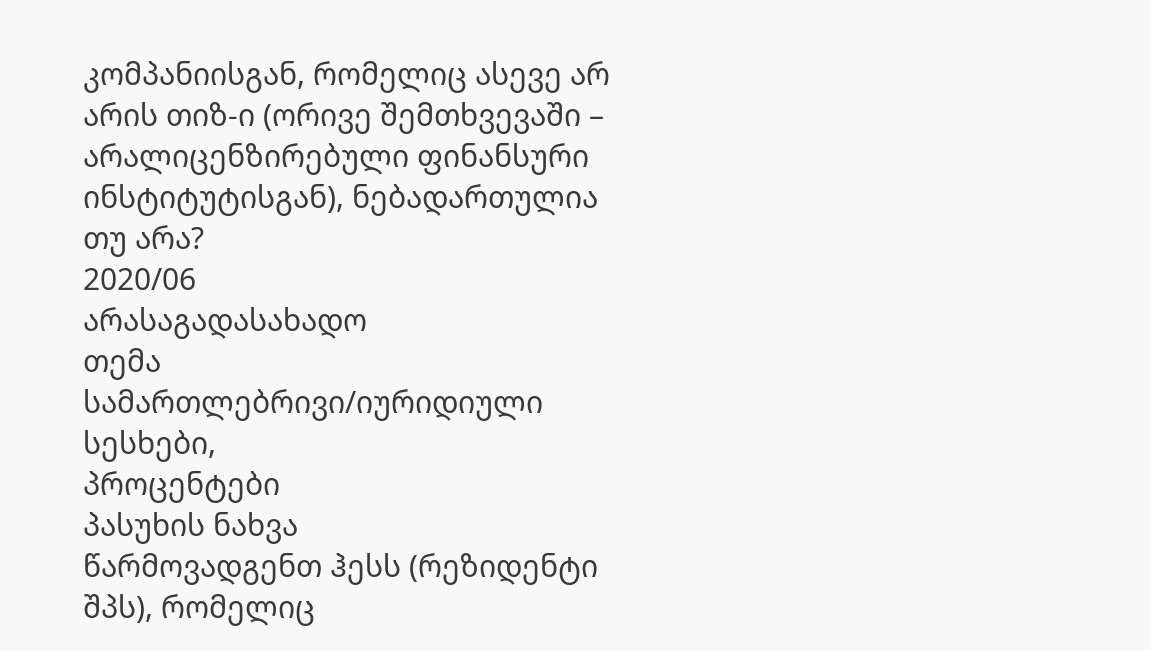კომპანიისგან, რომელიც ასევე არ არის თიზ-ი (ორივე შემთხვევაში – არალიცენზირებული ფინანსური ინსტიტუტისგან), ნებადართულია თუ არა?
2020/06
არასაგადასახადო
თემა
სამართლებრივი/იურიდიული
სესხები,
პროცენტები
პასუხის ნახვა
წარმოვადგენთ ჰესს (რეზიდენტი შპს), რომელიც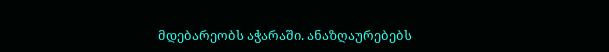მდებარეობს აჭარაში. ანაზღაურებებს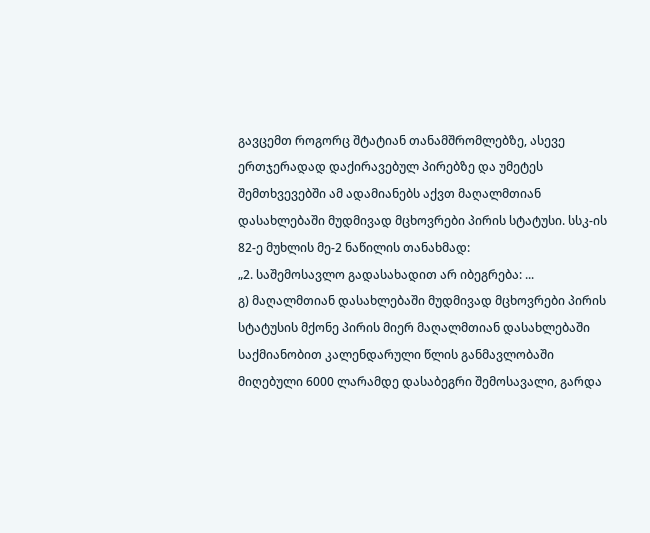გავცემთ როგორც შტატიან თანამშრომლებზე, ასევე ერთჯერადად დაქირავებულ პირებზე და უმეტეს შემთხვევებში ამ ადამიანებს აქვთ მაღალმთიან დასახლებაში მუდმივად მცხოვრები პირის სტატუსი. სსკ-ის 82-ე მუხლის მე-2 ნაწილის თანახმად:
„2. საშემოსავლო გადასახადით არ იბეგრება: ...
გ) მაღალმთიან დასახლებაში მუდმივად მცხოვრები პირის სტატუსის მქონე პირის მიერ მაღალმთიან დასახლებაში საქმიანობით კალენდარული წლის განმავლობაში მიღებული 6000 ლარამდე დასაბეგრი შემოსავალი, გარდა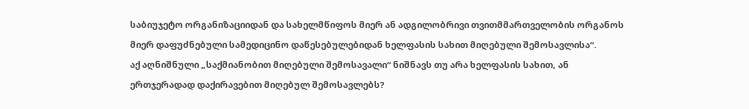საბიუჯეტო ორგანიზაციიდან და სახელმწიფოს მიერ ან ადგილობრივი თვითმმართველობის ორგანოს მიერ დაფუძნებული სამედიცინო დაწესებულებიდან ხელფასის სახით მიღებული შემოსავლისა“.
აქ აღნიშნული „საქმიანობით მიღებული შემოსავალი“ ნიშნავს თუ არა ხელფასის სახით, ან ერთჯერადად დაქირავებით მიღებულ შემოსავლებს?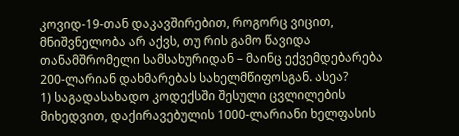კოვიდ-19-თან დაკავშირებით, როგორც ვიცით, მნიშვნელობა არ აქვს, თუ რის გამო წავიდა თანამშრომელი სამსახურიდან – მაინც ექვემდებარება 200-ლარიან დახმარებას სახელმწიფოსგან. ასეა?
1) საგადასახადო კოდექსში შესული ცვლილების მიხედვით, დაქირავებულის 1000-ლარიანი ხელფასის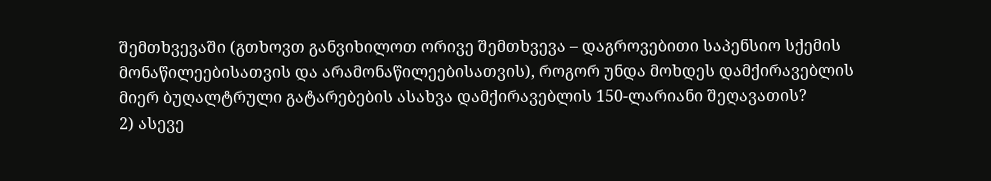შემთხვევაში (გთხოვთ განვიხილოთ ორივე შემთხვევა – დაგროვებითი საპენსიო სქემის მონაწილეებისათვის და არამონაწილეებისათვის), როგორ უნდა მოხდეს დამქირავებლის მიერ ბუღალტრული გატარებების ასახვა დამქირავებლის 150-ლარიანი შეღავათის?
2) ასევე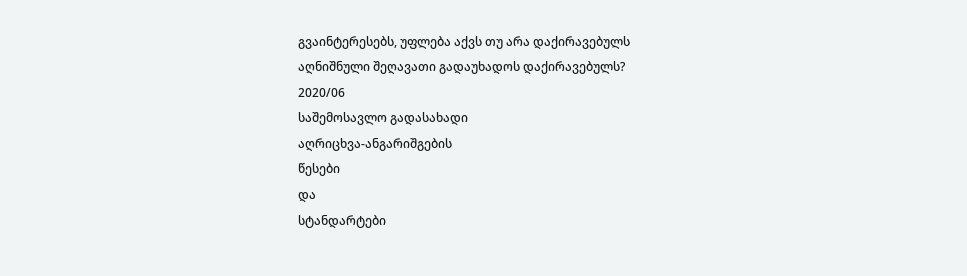გვაინტერესებს, უფლება აქვს თუ არა დაქირავებულს აღნიშნული შეღავათი გადაუხადოს დაქირავებულს?
2020/06
საშემოსავლო გადასახადი
აღრიცხვა-ანგარიშგების
წესები
და
სტანდარტები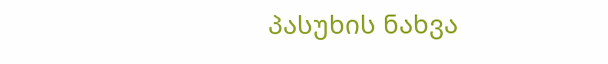პასუხის ნახვა